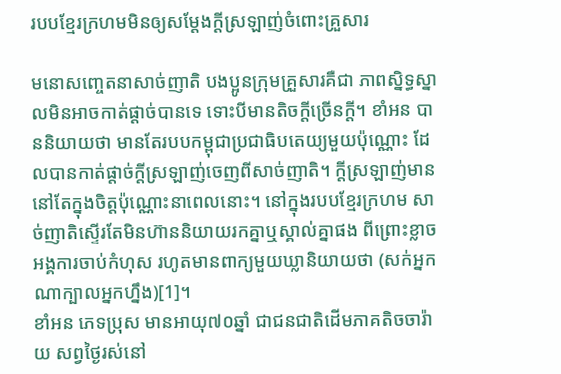របបខ្មែរក្រហមមិនឲ្យសម្តែងក្តីស្រឡាញ់ចំពោះគ្រួសារ

មនោសញ្ចេតនាសាច់ញាតិ បងប្អូនក្រុមគ្រួសារគឺជា ភាពសិ្នទ្ធស្នាលមិនអាចកាត់ផ្តាច់បានទេ ទោះបីមានតិចក្តីច្រើនក្តី។ ខាំអន បាននិយាយថា មានតែរបបកម្ពុជាប្រជាធិបតេយ្យមួយប៉ុណ្ណោះ ដែលបានកាត់ផ្តាច់ក្តីស្រឡាញ់ចេញពីសាច់ញាតិ។ ក្តីស្រឡាញ់មាននៅតែក្នុងចិត្តប៉ុណ្ណោះនាពេលនោះ។ នៅក្នុងរបបខ្មែរក្រហម សាច់ញាតិស្ទើរតែមិនហ៊ាននិយាយរកគ្នាឬស្គាល់គ្នាផង ពីព្រោះខ្លាចអង្គការចាប់កំហុស រហូតមានពាក្យមួយឃ្លានិយាយថា (សក់អ្នកណាក្បាលអ្នកហ្នឹង)[1]។
ខាំអន ភេទប្រុស មានអាយុ៧០ឆ្នាំ ជាជនជាតិដើមភាគតិចចារ៉ាយ សព្វថ្ងៃរស់នៅ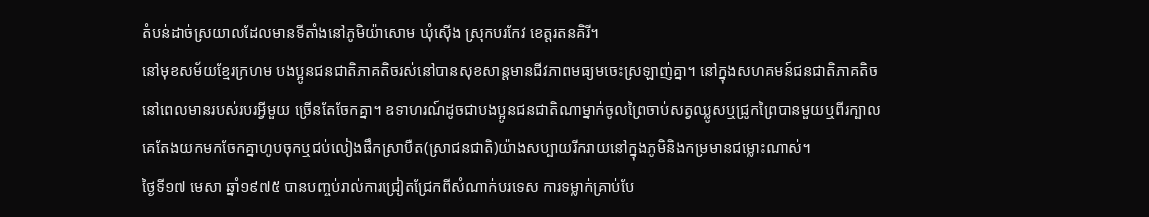តំបន់ដាច់ស្រយាលដែលមានទីតាំងនៅភូមិយ៉ាសោម ឃុំស៊ើង ស្រុកបរកែវ ខេត្តរតនគិរី។
នៅមុខសម័យខ្មែរក្រហម បងប្អូនជនជាតិភាគតិចរស់នៅបានសុខសាន្តមានជីវភាពមធ្យមចេះស្រឡាញ់គ្នា។ នៅក្នុងសហគមន៍ជនជាតិភាគតិចនៅពេលមានរបស់របរអ្វីមួយ ច្រើនតែចែកគ្នា។ ឧទាហរណ៍ដូចជាបងប្អូនជនជាតិណាម្នាក់ចូលព្រៃចាប់សត្វឈ្លូសឬជ្រូកព្រៃបានមួយឬពីរក្បាល គេតែងយកមកចែកគ្នាហូបចុកឬជប់លៀងផឹកស្រាបឺត(ស្រាជនជាតិ)យ៉ាងសប្បាយរីករាយនៅក្នុងភូមិនិងកម្រមានជម្លោះណាស់។
ថ្ងៃទី១៧ មេសា ឆ្នាំ១៩៧៥ បានបញ្ចប់រាល់ការជ្រៀតជ្រែកពីសំណាក់បរទេស ការទម្លាក់គ្រាប់បែ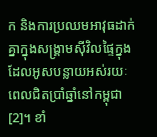ក និងការប្រឈមអាវុធដាក់គ្នាក្នុងសង្រ្គាមស៊ីវិលផ្ទៃក្នុង ដែលអូសបន្លាយអស់រយៈពេលជិតប្រាំឆ្នាំនៅកម្ពុជា[2]។ ខាំ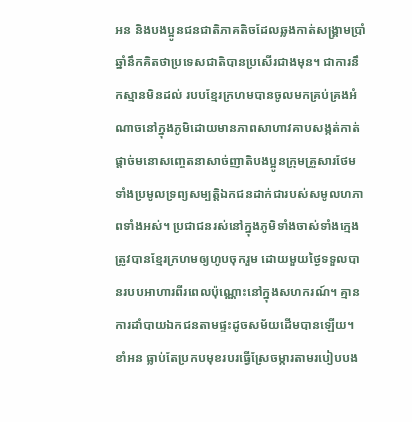អន និងបងប្អូនជនជាតិភាគតិចដែលឆ្លងកាត់សង្រ្គាមប្រាំឆ្នាំនឹកគិតថាប្រទេសជាតិបានប្រសើរជាងមុន។ ជាការនឹកស្មានមិនដល់ របបខ្មែរក្រហមបានចូលមកគ្រប់គ្រងអំណាចនៅក្នុងភូមិដោយមានភាពសាហាវគាបសង្កត់កាត់ផ្តាច់មនោសញ្ចេតនាសាច់ញាតិបងប្អូនក្រុមគ្រួសារថែមទាំងប្រមូលទ្រព្យសម្បត្តិឯកជនដាក់ជារបស់សមូលហភាពទាំងអស់។ ប្រជាជនរស់នៅក្នុងភូមិទាំងចាស់ទាំងក្មេង ត្រូវបានខ្មែរក្រហមឲ្យហូបចុករួម ដោយមួយថ្ងៃទទួលបានរបបអាហារពីរពេលប៉ុណ្ណោះនៅក្នុងសហករណ៍។ គ្មានការដាំបាយឯកជនតាមផ្ទះដូចសម័យដើមបានឡើយ។
ខាំអន ធ្លាប់តែប្រកបមុខរបរធ្វើស្រែចម្ការតាមរបៀបបង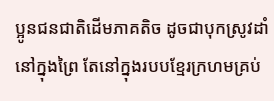ប្អូនជនជាតិដើមភាគតិច ដូចជាបុកស្រូវដាំនៅក្នុងព្រៃ តែនៅក្នុងរបបខ្មែរក្រហមគ្រប់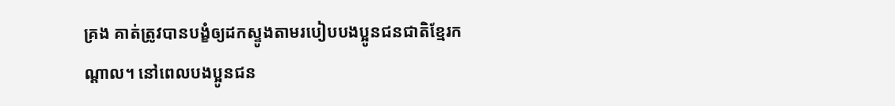គ្រង គាត់ត្រូវបានបង្ខំឲ្យដកស្ទូងតាមរបៀបបងប្អូនជនជាតិខ្មែរកណ្តាល។ នៅពេលបងប្អូនជន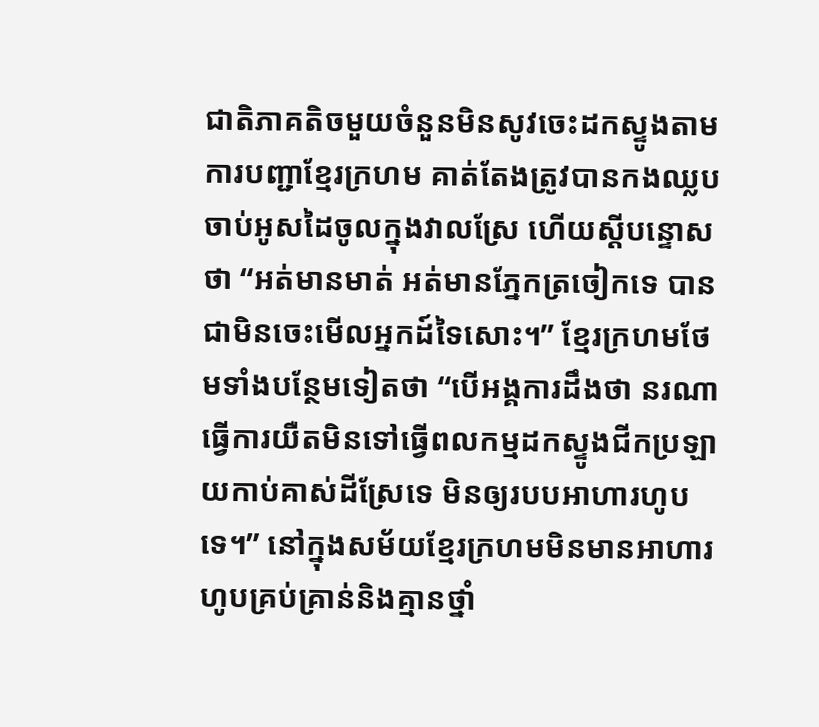ជាតិភាគតិចមួយចំនួនមិនសូវចេះដកស្ទូងតាមការបញ្ជាខ្មែរក្រហម គាត់តែងត្រូវបានកងឈ្លបចាប់អូសដៃចូលក្នុងវាលស្រែ ហើយស្តីបន្ទោសថា “អត់មានមាត់ អត់មានភ្នែកត្រចៀកទេ បានជាមិនចេះមើលអ្នកដ៍ទៃសោះ។” ខ្មែរក្រហមថែមទាំងបន្ថែមទៀតថា “បើអង្គការដឹងថា នរណាធ្វើការយឺតមិនទៅធ្វើពលកម្មដកស្ទូងជីកប្រឡាយកាប់គាស់ដីស្រែទេ មិនឲ្យរបបអាហារហូបទេ។” នៅក្នុងសម័យខ្មែរក្រហមមិនមានអាហារហូបគ្រប់គ្រាន់និងគ្មានថ្នាំ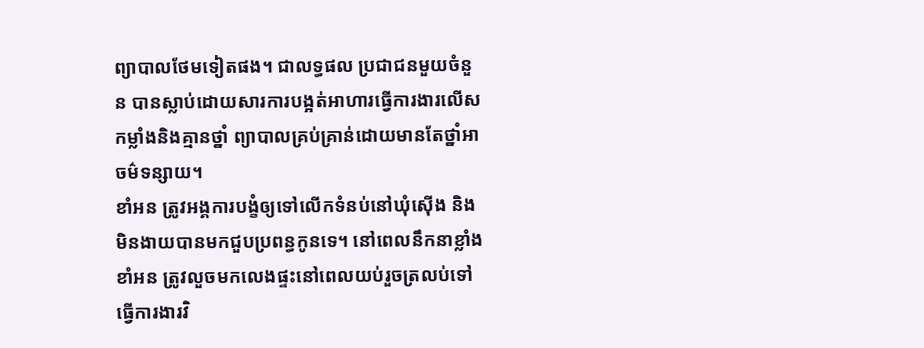ព្យាបាលថែមទៀតផង។ ជាលទ្ធផល ប្រជាជនមួយចំនួន បានស្លាប់ដោយសារការបង្អត់អាហារធ្វើការងារលើសកម្លាំងនិងគ្មានថ្នាំ ព្យាបាលគ្រប់គ្រាន់ដោយមានតែថ្នាំអាចម៌ទន្សាយ។
ខាំអន ត្រូវអង្គការបង្ខំឲ្យទៅលើកទំនប់នៅឃុំស៊ើង និងមិនងាយបានមកជួបប្រពន្ធកូនទេ។ នៅពេលនឹកនាខ្លាំង ខាំអន ត្រូវលួចមកលេងផ្ទះនៅពេលយប់រួចត្រលប់ទៅធ្វើការងារវិ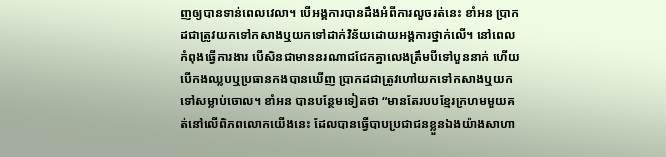ញឲ្យបានទាន់ពេលវេលា។ បើអង្គការបានដឹងអំពីការលួចរត់នេះ ខាំអន ប្រាកដជាត្រូវយកទៅកសាងឬយកទៅដាក់វិន័យដោយអង្គការថ្នាក់លើ។ នៅពេលកំពុងធ្វើការងារ បើសិនជាមាននរណាជជែកគ្នាលេងត្រឹមបីទៅបួននាក់ ហើយបើកងឈ្លបឬប្រធានកងបានឃើញ ប្រាកដជាត្រូវហៅយកទៅកសាងឬយកទៅសម្លាប់ចោល។ ខាំអន បានបន្ថែមទៀតថា “មានតែរបបខ្មែរក្រហមមួយគត់នៅលើពិភពលោកយើងនេះ ដែលបានធ្វើបាបប្រជាជនខ្លួនឯងយ៉ាងសាហា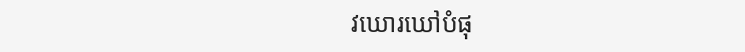វឃោរឃៅបំផុ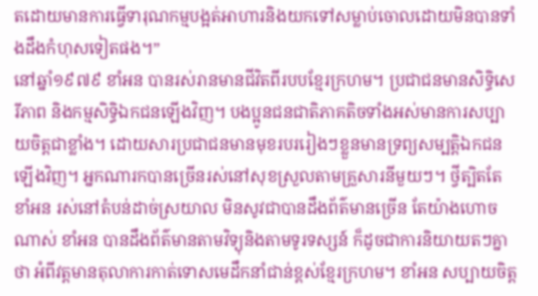តដោយមានការធ្វើទារុណកម្មបង្អត់អាហារនិងយកទៅសម្លាប់ចោលដោយមិនបានទាំងដឹងកំហុសទៀតផង។”
នៅឆ្នាំ១៩៧៩ ខាំអន បានរស់រានមានជីវិតពីរបបខ្មែរក្រហម។ ប្រជាជនមានសិទ្ធិសេរីភាព និងកម្មសិទ្ធិឯកជនឡើងវិញ។ បងប្អូនជនជាតិភាគតិចទាំងអស់មានការសប្បាយចិត្តជាខ្លាំង។ ដោយសារប្រជាជនមានមុខរបររៀងៗខ្លួនមានទ្រព្យសម្បត្តិឯកជនឡើងវិញ។ អ្នកណារកបានច្រើនរស់នៅសុខស្រួលតាមគ្រួសារនីមួយៗ។ ថ្វីត្បិតតែ ខាំអន រស់នៅតំបន់ដាច់ស្រយាល មិនសូវជាបានដឹងព័ត៌មានច្រើន តែយ៉ាងហោចណាស់ ខាំអន បានដឹងព័ត៌មានតាមវិទ្យុនិងតាមទូរទស្សន៍ ក៏ដូចជាការនិយាយតៗគ្នាថា អំពីវត្តមានតុលាការកាត់ទោសមេដឹកនាំជាន់ខ្ពស់ខ្មែរក្រហម។ ខាំអន សប្បាយចិត្ត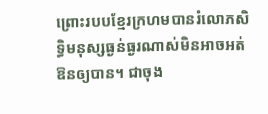ព្រោះរបបខ្មែរក្រហមបានរំលោភសិទ្ធិមនុស្សធ្ងន់ធ្ងរណាស់មិនអាចអត់ឱនឲ្យបាន។ ជាចុង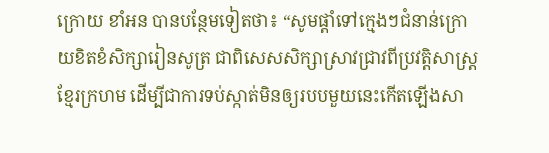ក្រោយ ខាំអន បានបន្ថែមទៀតថា៖ “សូមផ្តាំទៅក្មេងៗជំនាន់ក្រោយខិតខំសិក្សារៀនសូត្រ ជាពិសេសសិក្សាស្រាវជ្រាវពីប្រវត្តិសាស្រ្តខ្មែរក្រហម ដើម្បីជាការទប់ស្កាត់មិនឲ្យរបបមួយនេះកើតឡើងសា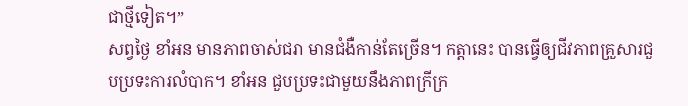ជាថ្មីទៀត។”
សព្វថ្ងៃ ខាំអន មានភាពចាស់ជរា មានជំងឺកាន់តែច្រើន។ កត្តានេះ បានធ្វើឲ្យជីវភាពគ្រួសារជួបប្រទះការលំបាក។ ខាំអន ជួបប្រទះជាមួយនឹងភាពក្រីក្រ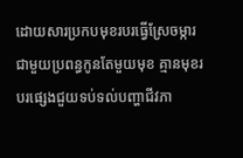ដោយសារប្រកបមុខរបរធ្វើស្រែចម្ការជាមួយប្រពន្ធកូនតែមួយមុខ គ្មានមុខរបរផ្សេងជួយទប់ទល់បញ្ហាជីវភា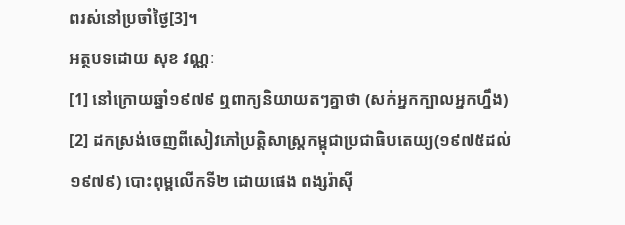ពរស់នៅប្រចាំថ្ងៃ[3]។
អត្ថបទដោយ សុខ វណ្ណៈ
[1] នៅក្រោយឆ្នាំ១៩៧៩ ឮពាក្យនិយាយតៗគ្នាថា (សក់អ្នកក្បាលអ្នកហ្នឹង)
[2] ដកស្រង់ចេញពីសៀវភៅប្រត្តិសាស្រ្តកម្ពុជាប្រជាធិបតេយ្យ(១៩៧៥ដល់១៩៧៩) បោះពុម្ពលើកទី២ ដោយផេង ពង្សរ៉ាស៊ី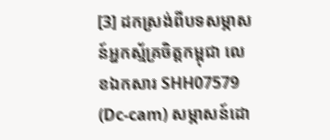[3] ដកស្រង់ពីបទសម្ភាសន៍អ្នកស្ម័គ្រចិត្តកម្ពុជា លេខឯកសារ SHH07579 (Dc-cam) សម្ភាសន៍ដោ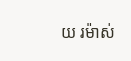យ រម៉ាស់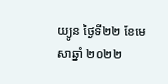យ្យូន ថ្ងៃទី២២ ខែមេសាឆ្នាំ ២០២២